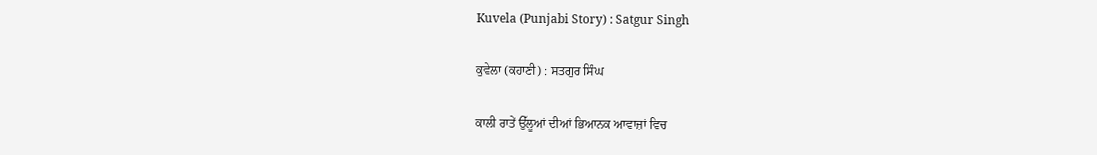Kuvela (Punjabi Story) : Satgur Singh

ਕੁਵੇਲਾ (ਕਹਾਣੀ) : ਸਤਗੁਰ ਸਿੰਘ

ਕਾਲੀ ਰਾਤੇਂ ਉੱਲੂਆਂ ਦੀਆਂ ਭਿਆਨਕ ਆਵਾਜ਼ਾਂ ਵਿਚ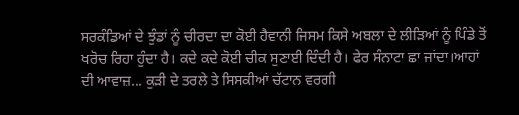ਸਰਕੰਡਿਆਂ ਦੇ ਝੁੰਡਾਂ ਨੂੰ ਚੀਰਦਾ ਦਾ ਕੋਈ ਹੈਵਾਨੀ ਜਿਸਮ ਕਿਸੇ ਅਬਲਾ ਦੇ ਲੀੜਿਆਂ ਨੂੰ ਪਿੰਡੇ ਤੋਂ ਖਰੋਚ ਰਿਹਾ ਹੁੰਦਾ ਹੈ। ਕਦੇ ਕਦੇ ਕੋਈ ਚੀਕ ਸੁਣਾਈ ਦਿੰਦੀ ਹੈ। ਫੇਰ ਸੰਨਾਟਾ ਛਾ ਜਾਂਦਾ।ਆਹਾਂ ਦੀ ਆਵਾਜ਼... ਕੁੜੀ ਦੇ ਤਰਲੇ ਤੇ ਸਿਸਕੀਆਂ ਚੱਟਾਨ ਵਰਗੀ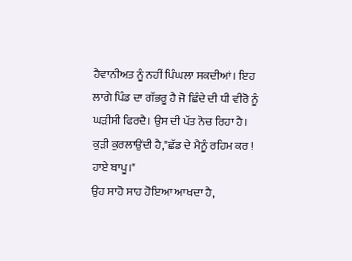ਹੈਵਾਨੀਅਤ ਨੂੰ ਨਹੀਂ ਪਿੰਘਲਾ ਸਕਦੀਆਂ। ਇਹ ਲਾਗੇ ਪਿੰਡ ਦਾ ਗੱਭਰੂ ਹੈ ਜੋ ਛਿੰਦੇ ਦੀ ਧੀ ਵੀਰੋ ਨੂੰ ਘੜੀਸੀ ਫਿਰਦੈ। ਉਸ ਦੀ ਪੱਤ ਨੋਚ ਰਿਹਾ ਹੈ।
ਕੁੜੀ ਕੁਰਲਾਉਂਦੀ ਹੈ,"ਛੱਡ ਦੇ ਮੈਨੂੰ ਰਹਿਮ ਕਰ ! ਹਾਏ ਬਾਪੂ।"
ਉਹ ਸਾਹੋ ਸਾਹ ਹੋਇਆ ਆਖਦਾ ਹੈ,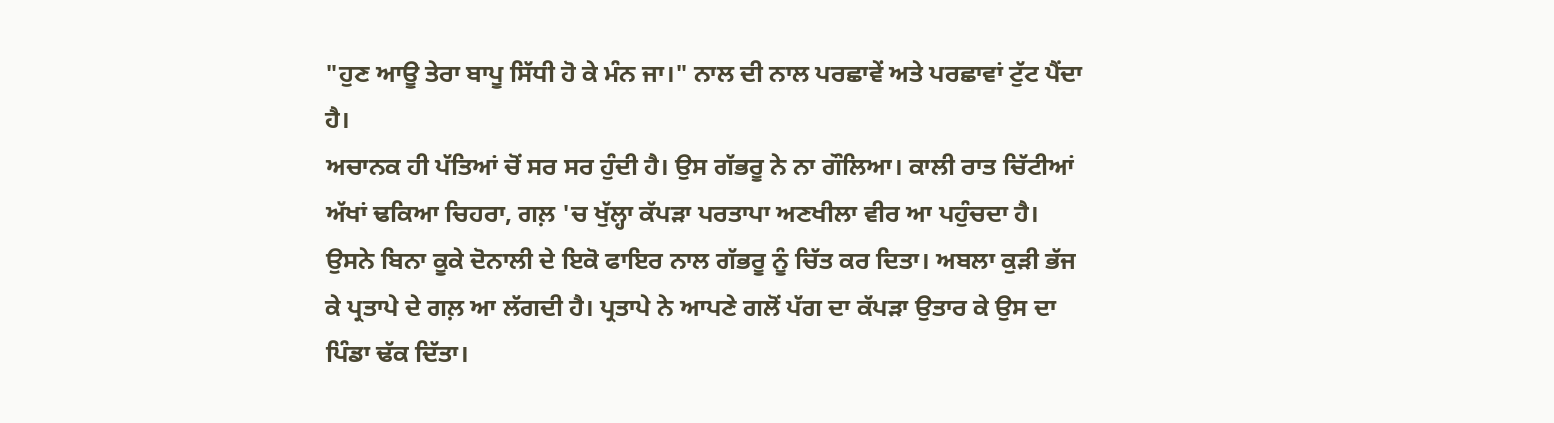"ਹੁਣ ਆਊ ਤੇਰਾ ਬਾਪੂ ਸਿੱਧੀ ਹੋ ਕੇ ਮੰਨ ਜਾ।" ਨਾਲ ਦੀ ਨਾਲ ਪਰਛਾਵੇਂ ਅਤੇ ਪਰਛਾਵਾਂ ਟੁੱਟ ਪੈਂਦਾ ਹੈ।
ਅਚਾਨਕ ਹੀ ਪੱਤਿਆਂ ਚੋਂ ਸਰ ਸਰ ਹੁੰਦੀ ਹੈ। ਉਸ ਗੱਭਰੂ ਨੇ ਨਾ ਗੌਲਿਆ। ਕਾਲੀ ਰਾਤ ਚਿੱਟੀਆਂ ਅੱਖਾਂ ਢਕਿਆ ਚਿਹਰਾ, ਗਲ਼ 'ਚ ਖੁੱਲ੍ਹਾ ਕੱਪੜਾ ਪਰਤਾਪਾ ਅਣਖੀਲਾ ਵੀਰ ਆ ਪਹੁੰਚਦਾ ਹੈ। ਉਸਨੇ ਬਿਨਾ ਕੂਕੇ ਦੋਨਾਲੀ ਦੇ ਇਕੋ ਫਾਇਰ ਨਾਲ ਗੱਭਰੂ ਨੂੰ ਚਿੱਤ ਕਰ ਦਿਤਾ। ਅਬਲਾ ਕੁੜੀ ਭੱਜ ਕੇ ਪ੍ਰਤਾਪੇ ਦੇ ਗਲ਼ ਆ ਲੱਗਦੀ ਹੈ। ਪ੍ਰਤਾਪੇ ਨੇ ਆਪਣੇ ਗਲੋਂ ਪੱਗ ਦਾ ਕੱਪੜਾ ਉਤਾਰ ਕੇ ਉਸ ਦਾ ਪਿੰਡਾ ਢੱਕ ਦਿੱਤਾ।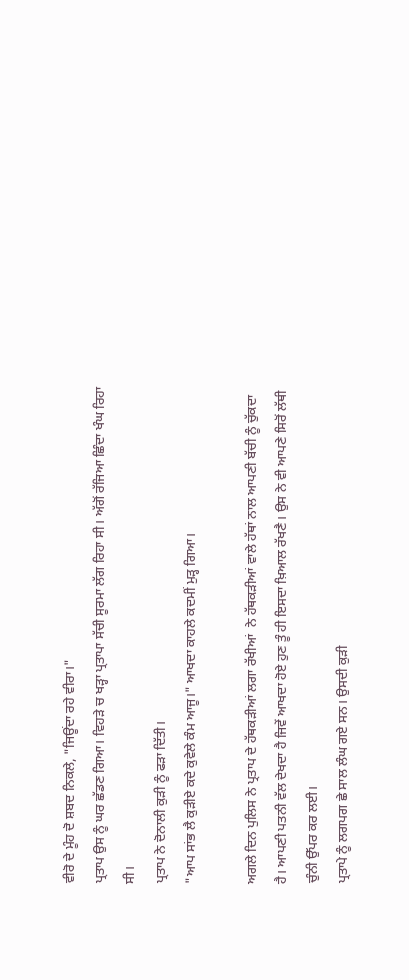ਵੀਰੋ ਦੇ ਮੂੰਹ ਦੋ ਸ਼ਬਦ ਨਿਕਲੇ, "ਜਿਊਂਦਾ ਰਹੇ ਵੀਰਾ।"
ਪ੍ਰਤਾਪ ਉਸ ਨੂੰ ਘਰ ਛੱਡਣ ਗਿਆ। ਵਿਹੜੇ ਚ ਖੜ੍ਹਾ ਪ੍ਰਤਾਪਾ ਸੱਚੀ ਸੂਰਮਾ ਲੱਗ ਰਿਹਾ ਸੀ। ਅੱਗੋਂ ਰੱਜਿਆ ਛਿੰਦਾ ਖੰਘ ਰਿਹਾ ਸੀ।
ਪ੍ਰਤਾਪ ਨੇ ਦੋਨਾਲੀ ਕੁੜੀ ਨੂੰ ਫੜਾ ਦਿੱਤੀ।
"ਆਪ ਸਾਂਭ ਲੈ ਕੁੜੀਏ ਕਦੇ ਕੁਵੇਲੇ ਕੰਮ ਆਜੂ।" ਆਖਦਾ ਕਾਹਲੇ ਕਦਮੀਂ ਮੁੜ੍ਹ ਗਿਆ।

ਅਗਲੇ ਦਿਨ ਪੁਲਿਸ ਨੇ ਪ੍ਰਤਾਪ ਦੇ ਹੱਥਕੜੀਆਂ ਲਗਾ ਰੱਖੀਆਂ  ਨੇ ਹੱਥਕੜੀਆਂ ਵਾਲੇ ਹੱਥਾਂ ਨਾਲ ਆਪਣੀ ਬੱਚੀ ਨੂੰ ਚੁੱਕਦਾ ਹੈ। ਆਪਣੀ ਪਤਨੀ ਵੱਲ ਦੇਖਦਾ ਹੈ ਜਿਵੇਂ ਆਖਦਾ ਹੋਏ ਹੁਣ ਤੂੰ ਹੀ ਇਸਦਾ ਖ਼ਿਆਲ ਰੱਖਣੈ। ਉਸ ਨੇ ਵੀ ਆਪਣੇ ਸਿਰੋਂ ਲੱਥੀ ਚੁੰਨੀ ਉੱਪਰ ਕਰ ਲਈ।
ਪ੍ਰਤਾਪੇ ਨੂੰ ਲਗਪਗ ਛੇ ਸਾਲ ਲੰਘ ਗਏ ਸਨ। ਉਸਦੀ ਕੁੜੀ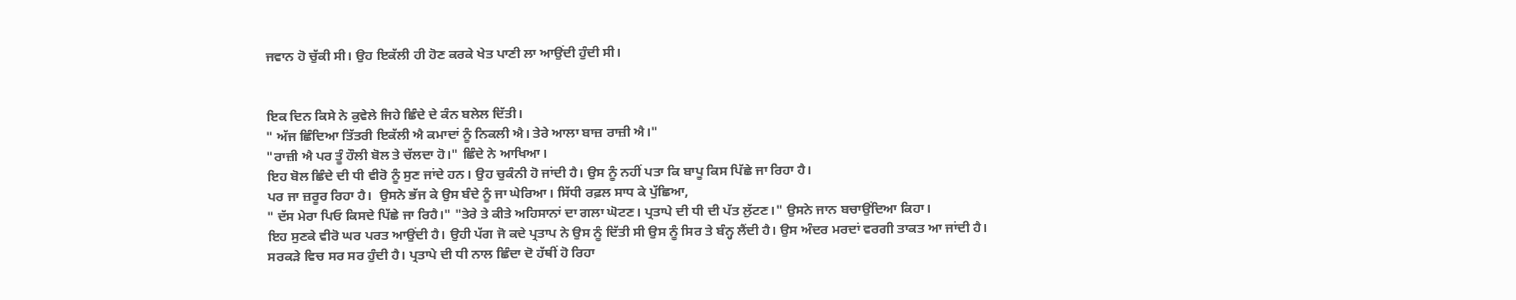ਜਵਾਨ ਹੋ ਚੁੱਕੀ ਸੀ। ਉਹ ਇਕੱਲੀ ਹੀ ਹੋਣ ਕਰਕੇ ਖੇਤ ਪਾਣੀ ਲਾ ਆਉਂਦੀ ਹੁੰਦੀ ਸੀ।


ਇਕ ਦਿਨ ਕਿਸੇ ਨੇ ਕੁਵੇਲੇ ਜਿਹੇ ਛਿੰਦੇ ਦੇ ਕੰਨ ਬਲੇਲ ਦਿੱਤੀ।
" ਅੱਜ ਛਿੰਦਿਆ ਤਿੱਤਰੀ ਇਕੱਲੀ ਐ ਕਮਾਦਾਂ ਨੂੰ ਨਿਕਲੀ ਐ। ਤੇਰੇ ਆਲਾ ਬਾਜ਼ ਰਾਜ਼ੀ ਐ।"
"ਰਾਜ਼ੀ ਐ ਪਰ ਤੂੰ ਹੌਲੀ ਬੋਲ ਤੇ ਚੱਲਦਾ ਹੋ।" ਛਿੰਦੇ ਨੇ ਆਖਿਆ।
ਇਹ ਬੋਲ ਛਿੰਦੇ ਦੀ ਧੀ ਵੀਰੋ ਨੂੰ ਸੁਣ ਜਾਂਦੇ ਹਨ। ਉਹ ਚੁਕੰਨੀ ਹੋ ਜਾਂਦੀ ਹੈ। ਉਸ ਨੂੰ ਨਹੀਂ ਪਤਾ ਕਿ ਬਾਪੂ ਕਿਸ ਪਿੱਛੇ ਜਾ ਰਿਹਾ ਹੈ।
ਪਰ ਜਾ ਜ਼ਰੂਰ ਰਿਹਾ ਹੈ।  ਉਸਨੇ ਭੱਜ ਕੇ ਉਸ ਬੰਦੇ ਨੂੰ ਜਾ ਘੇਰਿਆ। ਸਿੱਧੀ ਰਫ਼ਲ ਸਾਧ ਕੇ ਪੁੱਛਿਆ,
" ਦੱਸ ਮੇਰਾ ਪਿਓ ਕਿਸਦੇ ਪਿੱਛੇ ਜਾ ਰਿਹੈ।" "ਤੇਰੇ ਤੇ ਕੀਤੇ ਅਹਿਸਾਨਾਂ ਦਾ ਗਲਾ ਘੋਟਣ। ਪ੍ਰਤਾਪੇ ਦੀ ਧੀ ਦੀ ਪੱਤ ਲੁੱਟਣ।" ਉਸਨੇ ਜਾਨ ਬਚਾਉਂਦਿਆ ਕਿਹਾ।
ਇਹ ਸੁਣਕੇ ਵੀਰੋ ਘਰ ਪਰਤ ਆਉਂਦੀ ਹੈ। ਉਹੀ ਪੱਗ ਜੋ ਕਦੇ ਪ੍ਰਤਾਪ ਨੇ ਉਸ ਨੂੰ ਦਿੱਤੀ ਸੀ ਉਸ ਨੂੰ ਸਿਰ ਤੇ ਬੰਨ੍ਹ ਲੈਂਦੀ ਹੈ। ਉਸ ਅੰਦਰ ਮਰਦਾਂ ਵਰਗੀ ਤਾਕਤ ਆ ਜਾਂਦੀ ਹੈ।
ਸਰਕੜੇ ਵਿਚ ਸਰ ਸਰ ਹੁੰਦੀ ਹੈ। ਪ੍ਰਤਾਪੇ ਦੀ ਧੀ ਨਾਲ ਛਿੰਦਾ ਦੋ ਹੱਥੀਂ ਹੋ ਰਿਹਾ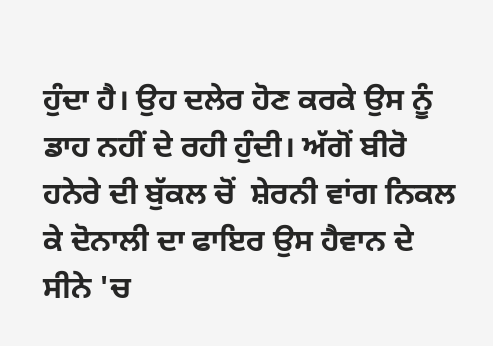ਹੁੰਦਾ ਹੈ। ਉਹ ਦਲੇਰ ਹੋਣ ਕਰਕੇ ਉਸ ਨੂੰ ਡਾਹ ਨਹੀਂ ਦੇ ਰਹੀ ਹੁੰਦੀ। ਅੱਗੋਂ ਬੀਰੋ ਹਨੇਰੇ ਦੀ ਬੁੱਕਲ ਚੋਂ  ਸ਼ੇਰਨੀ ਵਾਂਗ ਨਿਕਲ ਕੇ ਦੋਨਾਲੀ ਦਾ ਫਾਇਰ ਉਸ ਹੈਵਾਨ ਦੇ ਸੀਨੇ 'ਚ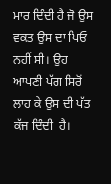ਮਾਰ ਦਿੰਦੀ ਹੈ ਜੋ ਉਸ ਵਕਤ ਉਸ ਦਾ ਪਿਓ ਨਹੀਂ ਸੀ। ਉਹ ਆਪਣੀ ਪੱਗ ਸਿਰੋਂ ਲਾਹ ਕੇ ਉਸ ਦੀ ਪੱਤ ਕੱਜ ਦਿੰਦੀ  ਹੈ।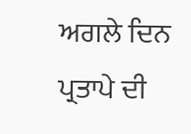ਅਗਲੇ ਦਿਨ ਪ੍ਰਤਾਪੇ ਦੀ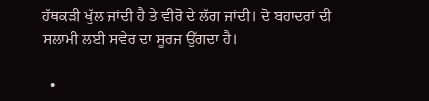ਹੱਥਕੜੀ ਖੁੱਲ ਜਾਂਦੀ ਹੈ ਤੇ ਵੀਰੋ ਦੇ ਲੱਗ ਜਾਂਦੀ। ਦੋ ਬਹਾਦਰਾਂ ਦੀ ਸਲਾਮੀ ਲਈ ਸਵੇਰ ਦਾ ਸੂਰਜ ਉੱਗਦਾ ਹੈ।

  •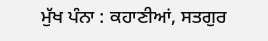ਮੁੱਖ ਪੰਨਾ : ਕਹਾਣੀਆਂ, ਸਤਗੁਰ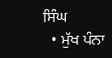ਸਿੰਘ
  • ਮੁੱਖ ਪੰਨਾ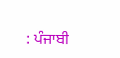: ਪੰਜਾਬੀ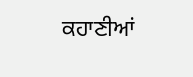ਕਹਾਣੀਆਂ